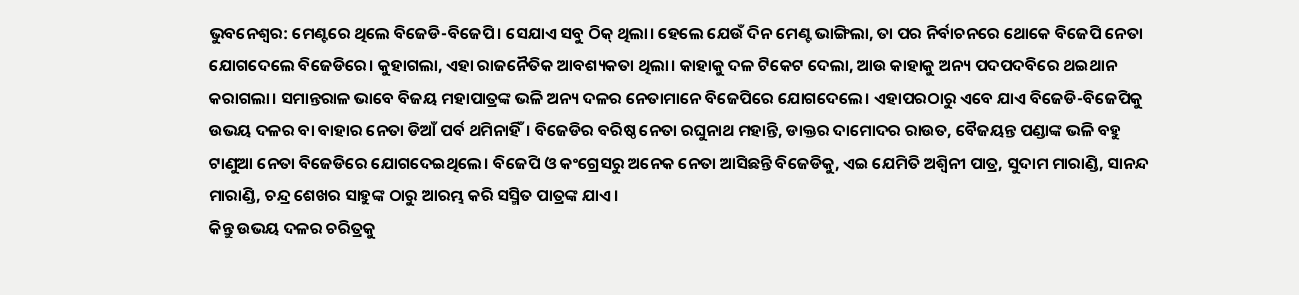ଭୁବନେଶ୍ବର: ମେଣ୍ଟରେ ଥିଲେ ବିଜେଡି-ବିଜେପି। ସେଯାଏ ସବୁ ଠିକ୍ ଥିଲା। ହେଲେ ଯେଉଁ ଦିନ ମେଣ୍ଟ ଭାଙ୍ଗିଲା, ତା ପର ନିର୍ବାଚନରେ ଥୋକେ ବିଜେପି ନେତା ଯୋଗଦେଲେ ବିଜେଡିରେ। କୁହାଗଲା, ଏହା ରାଜନୈତିକ ଆବଶ୍ୟକତା ଥିଲା। କାହାକୁ ଦଳ ଟିକେଟ ଦେଲା, ଆଉ କାହାକୁ ଅନ୍ୟ ପଦପଦବିରେ ଥଇଥାନ କରାଗଲା। ସମାନ୍ତରାଳ ଭାବେ ବିଜୟ ମହାପାତ୍ରଙ୍କ ଭଳି ଅନ୍ୟ ଦଳର ନେତାମାନେ ବିଜେପିରେ ଯୋଗଦେଲେ। ଏହାପରଠାରୁ ଏବେ ଯାଏ ବିଜେଡି-ବିଜେପିକୁ ଉଭୟ ଦଳର ବା ବାହାର ନେତା ଡିଆଁ ପର୍ବ ଥମିନାହିଁ। ବିଜେଡିର ବରିଷ୍ଠ ନେତା ରଘୁନାଥ ମହାନ୍ତି, ଡାକ୍ତର ଦାମୋଦର ରାଉତ, ବୈଜୟନ୍ତ ପଣ୍ଡାଙ୍କ ଭଳି ବହୁ ଟାଣୁଆ ନେତା ବିଜେଡିରେ ଯୋଗଦେଇଥିଲେ। ବିଜେପି ଓ କଂଗ୍ରେସରୁ ଅନେକ ନେତା ଆସିଛନ୍ତି ବିଜେଡିକୁ, ଏଇ ଯେମିତି ଅଶ୍ବିନୀ ପାତ୍ର, ସୁଦାମ ମାରାଣ୍ଡି, ସାନନ୍ଦ ମାରାଣ୍ଡି, ଚନ୍ଦ୍ର ଶେଖର ସାହୁଙ୍କ ଠାରୁ ଆରମ୍ଭ କରି ସସ୍ମିତ ପାତ୍ରଙ୍କ ଯାଏ।
କିନ୍ତୁ ଉଭୟ ଦଳର ଚରିତ୍ରକୁ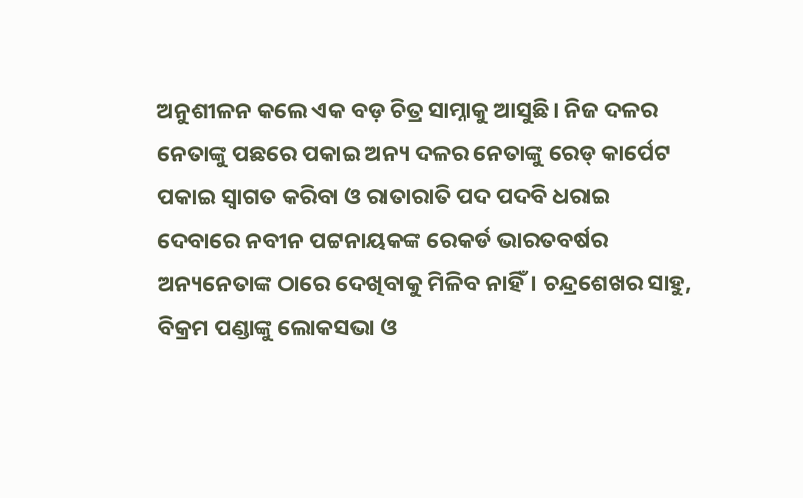ଅନୁଶୀଳନ କଲେ ଏକ ବଡ଼ ଚିତ୍ର ସାମ୍ନାକୁ ଆସୁଛି। ନିଜ ଦଳର ନେତାଙ୍କୁ ପଛରେ ପକାଇ ଅନ୍ୟ ଦଳର ନେତାଙ୍କୁ ରେଡ୍ କାର୍ପେଟ ପକାଇ ସ୍ବାଗତ କରିବା ଓ ରାତାରାତି ପଦ ପଦବି ଧରାଇ ଦେବାରେ ନବୀନ ପଟ୍ଟନାୟକଙ୍କ ରେକର୍ଡ ଭାରତବର୍ଷର ଅନ୍ୟନେତାଙ୍କ ଠାରେ ଦେଖିବାକୁ ମିଳିବ ନାହିଁ। ଚନ୍ଦ୍ରଶେଖର ସାହୁ, ବିକ୍ରମ ପଣ୍ଡାଙ୍କୁ ଲୋକସଭା ଓ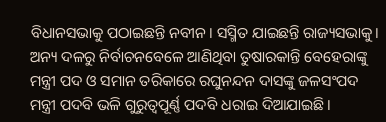ବିଧାନସଭାକୁ ପଠାଇଛନ୍ତି ନବୀନ। ସସ୍ମିତ ଯାଇଛନ୍ତି ରାଜ୍ୟସଭାକୁ। ଅନ୍ୟ ଦଳରୁ ନିର୍ବାଚନବେଳେ ଆଣିଥିବା ତୁଷାରକାନ୍ତି ବେହେରାଙ୍କୁ ମନ୍ତ୍ରୀ ପଦ ଓ ସମାନ ତରିକାରେ ରଘୁନନ୍ଦନ ଦାସଙ୍କୁ ଜଳସଂପଦ ମନ୍ତ୍ରୀ ପଦବି ଭଳି ଗୁରୁତ୍ବପୂର୍ଣ୍ଣ ପଦବି ଧରାଇ ଦିଆଯାଇଛି।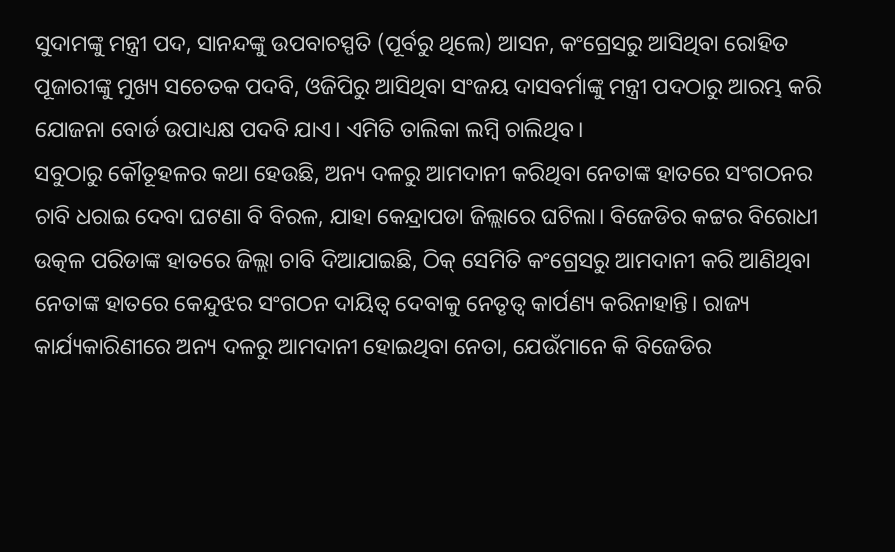ସୁଦାମଙ୍କୁ ମନ୍ତ୍ରୀ ପଦ, ସାନନ୍ଦଙ୍କୁ ଉପବାଚସ୍ପତି (ପୂର୍ବରୁ ଥିଲେ) ଆସନ, କଂଗ୍ରେସରୁ ଆସିଥିବା ରୋହିତ ପୂଜାରୀଙ୍କୁ ମୁଖ୍ୟ ସଚେତକ ପଦବି, ଓଜିପିରୁ ଆସିଥିବା ସଂଜୟ ଦାସବର୍ମାଙ୍କୁ ମନ୍ତ୍ରୀ ପଦଠାରୁ ଆରମ୍ଭ କରି ଯୋଜନା ବୋର୍ଡ ଉପାଧ୍ୟକ୍ଷ ପଦବି ଯାଏ। ଏମିତି ତାଲିକା ଲମ୍ବି ଚାଲିଥିବ।
ସବୁଠାରୁ କୌତୂହଳର କଥା ହେଉଛି, ଅନ୍ୟ ଦଳରୁ ଆମଦାନୀ କରିଥିବା ନେତାଙ୍କ ହାତରେ ସଂଗଠନର ଚାବି ଧରାଇ ଦେବା ଘଟଣା ବି ବିରଳ, ଯାହା କେନ୍ଦ୍ରାପଡା ଜିଲ୍ଲାରେ ଘଟିଲା। ବିଜେଡିର କଟ୍ଟର ବିରୋଧୀ ଉତ୍କଳ ପରିଡାଙ୍କ ହାତରେ ଜିଲ୍ଲା ଚାବି ଦିଆଯାଇଛି, ଠିକ୍ ସେମିତି କଂଗ୍ରେସରୁ ଆମଦାନୀ କରି ଆଣିଥିବା ନେତାଙ୍କ ହାତରେ କେନ୍ଦୁଝର ସଂଗଠନ ଦାୟିତ୍ବ ଦେବାକୁ ନେତୃତ୍ବ କାର୍ପଣ୍ୟ କରିନାହାନ୍ତି। ରାଜ୍ୟ କାର୍ଯ୍ୟକାରିଣୀରେ ଅନ୍ୟ ଦଳରୁ ଆମଦାନୀ ହୋଇଥିବା ନେତା, ଯେଉଁମାନେ କି ବିଜେଡିର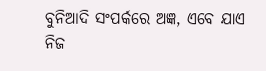ବୁନିଆଦି ସଂପର୍କରେ ଅଜ୍ଞ, ଏବେ ଯାଏ ନିଜ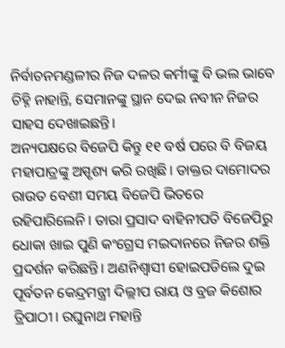ନିର୍ବାଚନମଣ୍ଡଳୀର ନିଜ ଦଳର କର୍ମୀଙ୍କୁ ବି ଭଲ ଭାବେ ଚିହ୍ନି ନାହାନ୍ତି, ସେମାନଙ୍କୁ ସ୍ଥାନ ଦେଇ ନବୀନ ନିଜର ସାହସ ଦେଖାଇଛନ୍ତି।
ଅନ୍ୟପକ୍ଷରେ ବିଜେପି କିନ୍ତୁ ୧୧ ବର୍ଷ ପରେ ବି ବିଜୟ ମହାପାତ୍ରଙ୍କୁ ଅସ୍ପୃଶ୍ୟ କରି ରଖିଛି। ଡାକ୍ତର ଦାମୋଦର ରାଉତ ବେଶୀ ସମୟ ବିଜେପି ଭିତରେ ରହିପାରିଲେନି। ତାରା ପ୍ରସାଦ ବାହିନୀପତି ବିଜେପିରୁ ଧୋକା ଖାଇ ପୁଣି କଂଗ୍ରେସ ମଇଦାନରେ ନିଜର ଶକ୍ତି ପ୍ରଦର୍ଶନ କରିଛନ୍ତି। ଅଣନିଶ୍ବାସୀ ହୋଇପଡିଲେ ଦୁଇ ପୂର୍ବତନ କେନ୍ଦ୍ରମନ୍ତ୍ରୀ ଦିଲ୍ଲୀପ ରାୟ ଓ ବ୍ରଜ କିଶୋର ତ୍ରିପାଠୀ। ରଘୁନାଥ ମହାନ୍ତି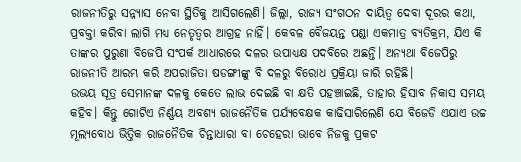ରାଜନୀତିରୁ ସନ୍ନ୍ୟାସ ନେବା ସ୍ଥିତିକୁ ଆସିଗଲେଣି। ଜିଲ୍ଲା, ରାଜ୍ୟ ସଂଗଠନ ଦାୟିତ୍ବ ଦେବା ଦୂରର କଥା, ପ୍ରବକ୍ତା କରିବା ଲାଗି ମଧ୍ୟ ନେତୃତ୍ବର ଆଗ୍ରହ ନାହିଁ। କେବଳ ବୈଜୟନ୍ତ ପଣ୍ଡା ଏକମାତ୍ର ବ୍ୟତିକ୍ରମ, ଯିଏ କି ତାଙ୍କର ପୁରୁଣା ବିଜେପି ସଂପର୍କ ଆଧାରରେ ଦଳର ଉପାଧ୍ୟକ୍ଷ ପଦବିରେ ଅଛନ୍ତି। ଅନ୍ୟଥା ବିଜେପିରୁ ରାଜନୀତି ଆରମ୍ଭ କରି ଅପରାଜିତା ଷଡଙ୍ଗୀଙ୍କୁ ବି ଦଳରୁ ବିରୋଧ ପ୍ରକ୍ରିୟା ଜାରି ରହିଛି।
ଉଭୟ ସୂତ୍ର ସେମାନଙ୍କ ଦଳକୁ କେତେ ଲାଭ ଦେଇଛି ବା କ୍ଷତି ପହଞ୍ଚାଇଛି, ତାହାର ହିସାବ ନିକାସ ସମୟ କହିବ। କିନ୍ତୁ ଗୋଟିଏ ନିର୍ଣ୍ଣୟ ଅବଶ୍ୟ ରାଜନୈତିକ ପର୍ଯ୍ୟବେକ୍ଷକ କାଢିସାରିଲେଣି ଯେ ବିଜେଡି ଏଯାଏ ଉଚ୍ଚ ମୂଲ୍ୟବୋଧ ଭିତ୍ତିକ ରାଜନୈତିକ ଚିନ୍ତାଧାରା ବା ଚେହେରା ଭାବେ ନିଜକୁ ପ୍ରକଟ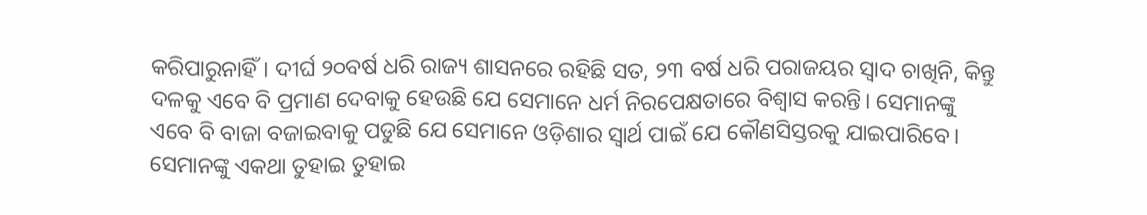କରିପାରୁନାହିଁ। ଦୀର୍ଘ ୨୦ବର୍ଷ ଧରି ରାଜ୍ୟ ଶାସନରେ ରହିଛି ସତ, ୨୩ ବର୍ଷ ଧରି ପରାଜୟର ସ୍ବାଦ ଚାଖିନି, କିନ୍ତୁ ଦଳକୁ ଏବେ ବି ପ୍ରମାଣ ଦେବାକୁ ହେଉଛି ଯେ ସେମାନେ ଧର୍ମ ନିରପେକ୍ଷତାରେ ବିଶ୍ବାସ କରନ୍ତି। ସେମାନଙ୍କୁ ଏବେ ବି ବାଜା ବଜାଇବାକୁ ପଡୁଛି ଯେ ସେମାନେ ଓଡ଼ିଶାର ସ୍ବାର୍ଥ ପାଇଁ ଯେ କୌଣସିସ୍ତରକୁ ଯାଇପାରିବେ। ସେମାନଙ୍କୁ ଏକଥା ତୁହାଇ ତୁହାଇ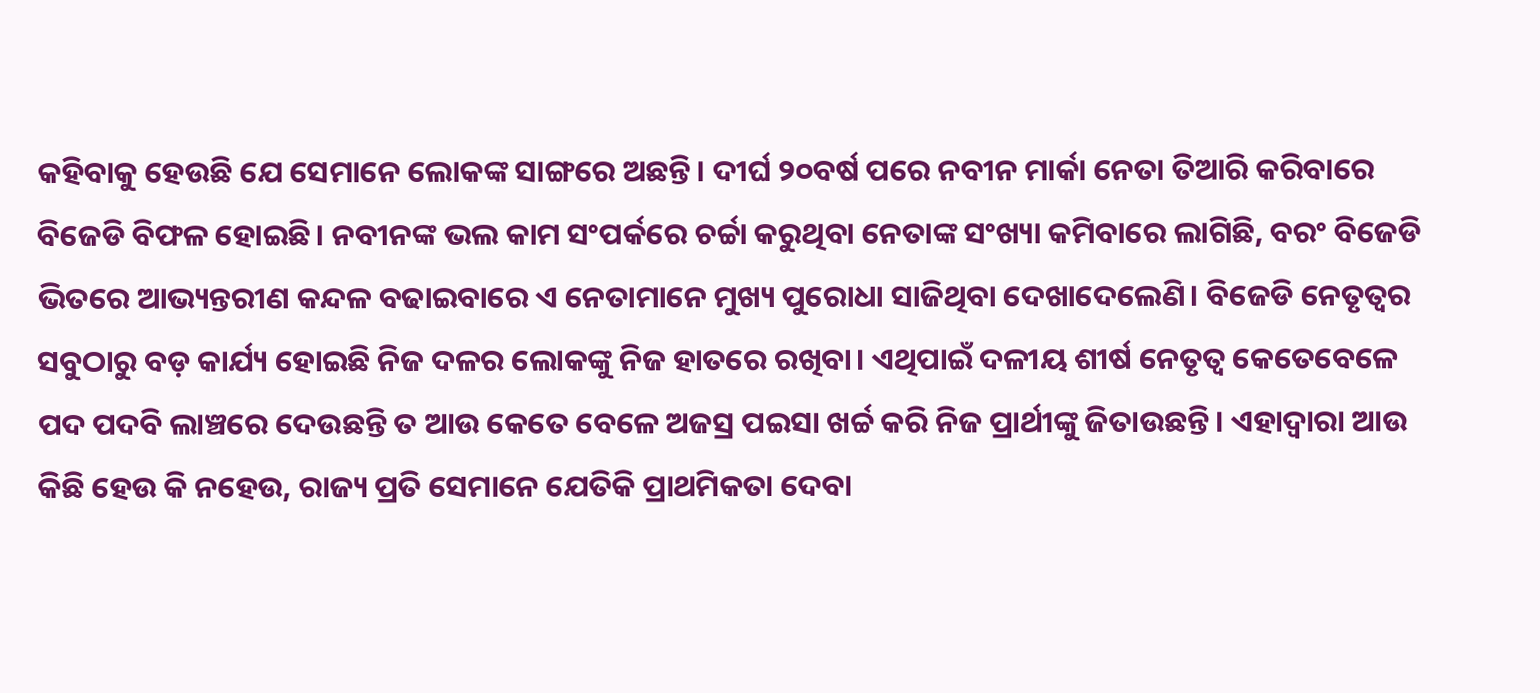କହିବାକୁ ହେଉଛି ଯେ ସେମାନେ ଲୋକଙ୍କ ସାଙ୍ଗରେ ଅଛନ୍ତି। ଦୀର୍ଘ ୨୦ବର୍ଷ ପରେ ନବୀନ ମାର୍କା ନେତା ତିଆରି କରିବାରେ ବିଜେଡି ବିଫଳ ହୋଇଛି। ନବୀନଙ୍କ ଭଲ କାମ ସଂପର୍କରେ ଚର୍ଚ୍ଚା କରୁଥିବା ନେତାଙ୍କ ସଂଖ୍ୟା କମିବାରେ ଲାଗିଛି, ବରଂ ବିଜେଡି ଭିତରେ ଆଭ୍ୟନ୍ତରୀଣ କନ୍ଦଳ ବଢାଇବାରେ ଏ ନେତାମାନେ ମୁଖ୍ୟ ପୁରୋଧା ସାଜିଥିବା ଦେଖାଦେଲେଣି। ବିଜେଡି ନେତୃତ୍ବର ସବୁଠାରୁ ବଡ଼ କାର୍ଯ୍ୟ ହୋଇଛି ନିଜ ଦଳର ଲୋକଙ୍କୁ ନିଜ ହାତରେ ରଖିବା। ଏଥିପାଇଁ ଦଳୀୟ ଶୀର୍ଷ ନେତୃତ୍ବ କେତେବେଳେ ପଦ ପଦବି ଲାଞ୍ଚରେ ଦେଉଛନ୍ତି ତ ଆଉ କେତେ ବେଳେ ଅଜସ୍ର ପଇସା ଖର୍ଚ୍ଚ କରି ନିଜ ପ୍ରାର୍ଥୀଙ୍କୁ ଜିତାଉଛନ୍ତି। ଏହାଦ୍ବାରା ଆଉ କିଛି ହେଉ କି ନହେଉ, ରାଜ୍ୟ ପ୍ରତି ସେମାନେ ଯେତିକି ପ୍ରାଥମିକତା ଦେବା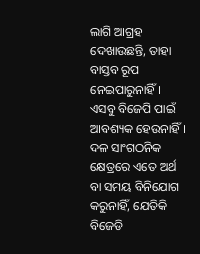ଲାଗି ଆଗ୍ରହ ଦେଖାଉଛନ୍ତି, ତାହା ବାସ୍ତବ ରୂପ ନେଇପାରୁନାହିଁ।
ଏସବୁ ବିଜେପି ପାଇଁ ଆବଶ୍ୟକ ହେଉନାହିଁ। ଦଳ ସାଂଗଠନିକ କ୍ଷେତ୍ରରେ ଏତେ ଅର୍ଥ ବା ସମୟ ବିନିଯୋଗ କରୁନାହିଁ, ଯେତିକି ବିଜେଡି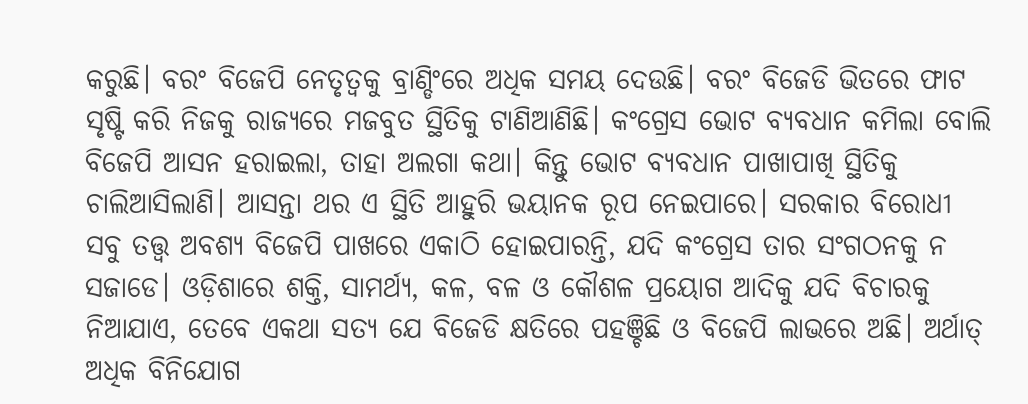କରୁଛି। ବରଂ ବିଜେପି ନେତୃତ୍ବକୁ ବ୍ରାଣ୍ଡିଂରେ ଅଧିକ ସମୟ ଦେଉଛି। ବରଂ ବିଜେଡି ଭିତରେ ଫାଟ ସୃଷ୍ଟି କରି ନିଜକୁ ରାଜ୍ୟରେ ମଜବୁତ ସ୍ଥିତିକୁ ଟାଣିଆଣିଛି। କଂଗ୍ରେସ ଭୋଟ ବ୍ୟବଧାନ କମିଲା ବୋଲି ବିଜେପି ଆସନ ହରାଇଲା, ତାହା ଅଲଗା କଥା। କିନ୍ତୁ ଭୋଟ ବ୍ୟବଧାନ ପାଖାପାଖି ସ୍ଥିତିକୁ ଚାଲିଆସିଲାଣି। ଆସନ୍ତା ଥର ଏ ସ୍ଥିତି ଆହୁରି ଭୟାନକ ରୂପ ନେଇପାରେ। ସରକାର ବିରୋଧୀ ସବୁ ତତ୍ତ୍ବ ଅବଶ୍ୟ ବିଜେପି ପାଖରେ ଏକାଠି ହୋଇପାରନ୍ତି, ଯଦି କଂଗ୍ରେସ ତାର ସଂଗଠନକୁ ନ ସଜାଡେ। ଓଡ଼ିଶାରେ ଶକ୍ତି, ସାମର୍ଥ୍ୟ, କଳ, ବଳ ଓ କୌଶଳ ପ୍ରୟୋଗ ଆଦିକୁ ଯଦି ବିଚାରକୁ ନିଆଯାଏ, ତେବେ ଏକଥା ସତ୍ୟ ଯେ ବିଜେଡି କ୍ଷତିରେ ପହଞ୍ଚିଛି ଓ ବିଜେପି ଲାଭରେ ଅଛି। ଅର୍ଥାତ୍ ଅଧିକ ବିନିଯୋଗ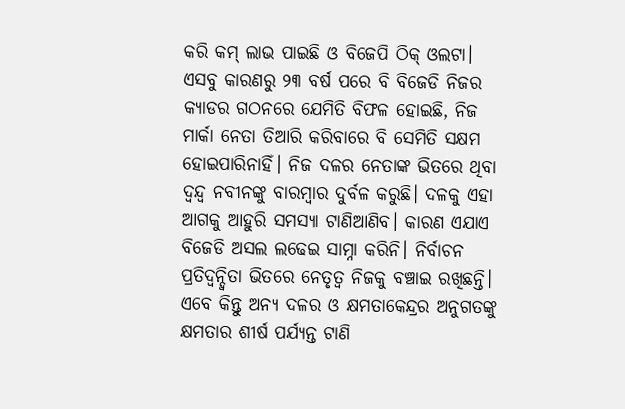କରି କମ୍ ଲାଭ ପାଇଛି ଓ ବିଜେପି ଠିକ୍ ଓଲଟା।
ଏସବୁ କାରଣରୁ ୨୩ ବର୍ଷ ପରେ ବି ବିଜେଡି ନିଜର କ୍ୟାଡର ଗଠନରେ ଯେମିତି ବିଫଳ ହୋଇଛି, ନିଜ ମାର୍କା ନେତା ତିଆରି କରିବାରେ ବି ସେମିତି ସକ୍ଷମ ହୋଇପାରିନାହିଁ। ନିଜ ଦଳର ନେତାଙ୍କ ଭିତରେ ଥିବା ଦ୍ବନ୍ଦ୍ବ ନବୀନଙ୍କୁ ବାରମ୍ବାର ଦୁର୍ବଳ କରୁଛି। ଦଳକୁ ଏହା ଆଗକୁ ଆହୁରି ସମସ୍ୟା ଟାଣିଆଣିବ। କାରଣ ଏଯାଏ ବିଜେଡି ଅସଲ ଲଢେଇ ସାମ୍ନା କରିନି। ନିର୍ବାଚନ ପ୍ରତିଦ୍ବନ୍ଦ୍ବିତା ଭିତରେ ନେତୃତ୍ବ ନିଜକୁ ବଞ୍ଚାଇ ରଖିଛନ୍ତି। ଏବେ କିନ୍ତୁ ଅନ୍ୟ ଦଳର ଓ କ୍ଷମତାକେନ୍ଦ୍ରର ଅନୁଗତଙ୍କୁ କ୍ଷମତାର ଶୀର୍ଷ ପର୍ଯ୍ୟନ୍ତ ଟାଣି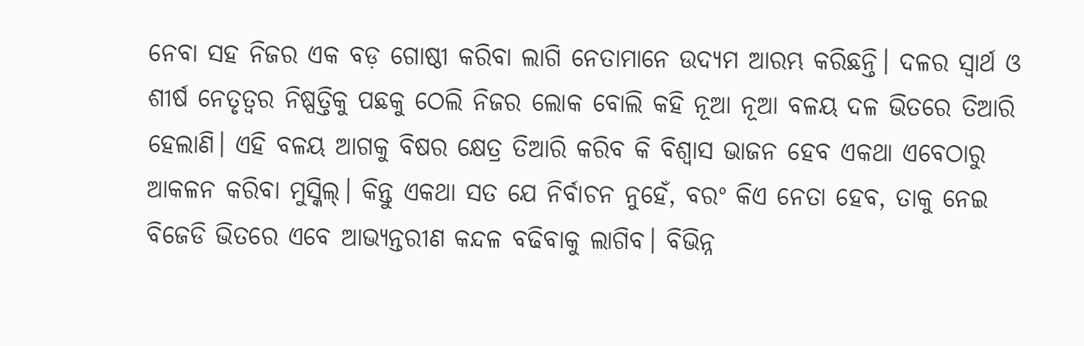ନେବା ସହ ନିଜର ଏକ ବଡ଼ ଗୋଷ୍ଠୀ କରିବା ଲାଗି ନେତାମାନେ ଉଦ୍ୟମ ଆରମ୍ଭ କରିଛନ୍ତି। ଦଳର ସ୍ବାର୍ଥ ଓ ଶୀର୍ଷ ନେତୃତ୍ବର ନିଷ୍ପତ୍ତିକୁ ପଛକୁ ଠେଲି ନିଜର ଲୋକ ବୋଲି କହି ନୂଆ ନୂଆ ବଳୟ ଦଳ ଭିତରେ ତିଆରି ହେଲାଣି। ଏହି ବଳୟ ଆଗକୁ ବିଷର କ୍ଷେତ୍ର ତିଆରି କରିବ କି ବିଶ୍ବାସ ଭାଜନ ହେବ ଏକଥା ଏବେଠାରୁ ଆକଳନ କରିବା ମୁସ୍କିଲ୍। କିନ୍ତୁ ଏକଥା ସତ ଯେ ନିର୍ବାଚନ ନୁହେଁ, ବରଂ କିଏ ନେତା ହେବ, ତାକୁ ନେଇ ବିଜେଡି ଭିତରେ ଏବେ ଆଭ୍ୟନ୍ତରୀଣ କନ୍ଦଳ ବଢିବାକୁ ଲାଗିବ। ବିଭିନ୍ନ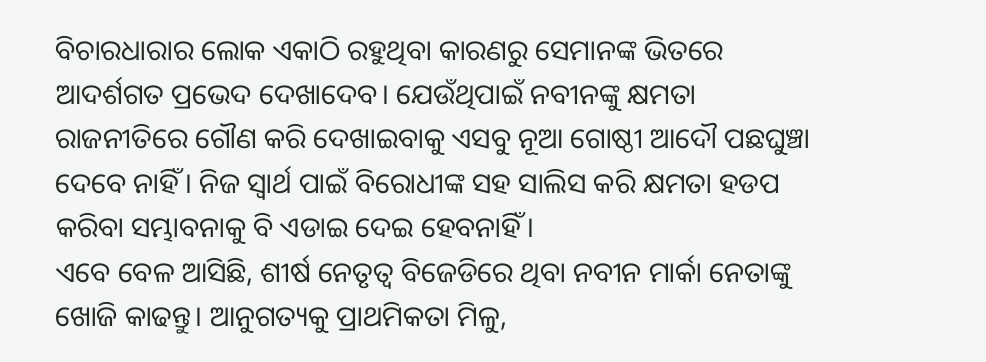ବିଚାରଧାରାର ଲୋକ ଏକାଠି ରହୁଥିବା କାରଣରୁ ସେମାନଙ୍କ ଭିତରେ ଆଦର୍ଶଗତ ପ୍ରଭେଦ ଦେଖାଦେବ। ଯେଉଁଥିପାଇଁ ନବୀନଙ୍କୁ କ୍ଷମତା ରାଜନୀତିରେ ଗୌଣ କରି ଦେଖାଇବାକୁ ଏସବୁ ନୂଆ ଗୋଷ୍ଠୀ ଆଦୌ ପଛଘୁଞ୍ଚା ଦେବେ ନାହିଁ। ନିଜ ସ୍ବାର୍ଥ ପାଇଁ ବିରୋଧୀଙ୍କ ସହ ସାଲିସ କରି କ୍ଷମତା ହଡପ କରିବା ସମ୍ଭାବନାକୁ ବି ଏଡାଇ ଦେଇ ହେବନାହିଁ।
ଏବେ ବେଳ ଆସିଛି, ଶୀର୍ଷ ନେତୃତ୍ବ ବିଜେଡିରେ ଥିବା ନବୀନ ମାର୍କା ନେତାଙ୍କୁ ଖୋଜି କାଢନ୍ତୁ। ଆନୁଗତ୍ୟକୁ ପ୍ରାଥମିକତା ମିଳୁ,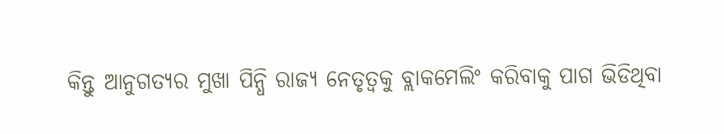କିନ୍ତୁ ଆନୁଗତ୍ୟର ମୁଖା ପିନ୍ଧି ରାଜ୍ୟ ନେତୃତ୍ବକୁ ବ୍ଲାକମେଲିଂ କରିବାକୁ ପାଗ ଭିଡିଥିବା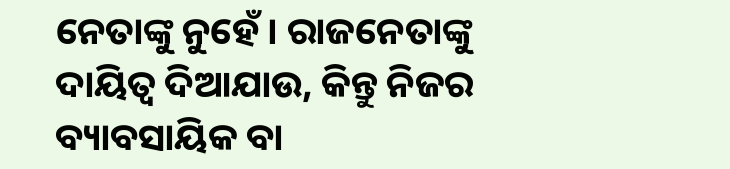ନେତାଙ୍କୁ ନୁହେଁ। ରାଜନେତାଙ୍କୁ ଦାୟିତ୍ବ ଦିଆଯାଉ, କିନ୍ତୁ ନିଜର ବ୍ୟାବସାୟିକ ବା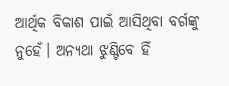ଆର୍ଥିକ ବିକାଶ ପାଇଁ ଆସିଥିବା ବର୍ଗଙ୍କୁ ନୁହେଁ। ଅନ୍ୟଥା ଝୁଣ୍ଟିବେ ହିଁ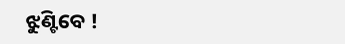ଝୁଣ୍ଟିବେ !